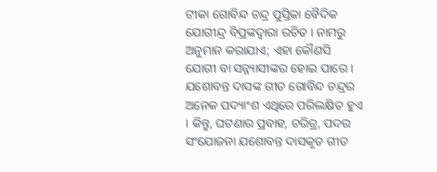ଟୀକା ଗୋବିନ୍ଦ ଚନ୍ଦ୍ର ପୁସ୍ତିକା ବୈଦିକ ଯୋଗୀନ୍ଦ୍ର ବିପ୍ରଙ୍କଦ୍ୱାରା ରଚିତ । ନାମରୁ ଅନୁମାନ କରାଯାଏ; ଏହା କୌଣସି ଯୋଗୀ ବା ସନ୍ନ୍ୟାସୀଙ୍କର ହୋଇ ପାରେ । ଯଶୋବନ୍ତ ଦାସଙ୍କ ଗୀତ ଗୋବିନ୍ଦ ଚନ୍ଦ୍ରର ଅନେକ ପଦ୍ୟାଂଶ ଏଥିରେ ପରିଲକ୍ଷିତ ହୁଏ । କିନ୍ତୁ, ଘଟଣାର ପ୍ରବାହ, ଚରିତ୍ର, ପଦର ସଂଯୋଜନା ଯଶୋବନ୍ତ ଦାସକୃତ ଗୀତ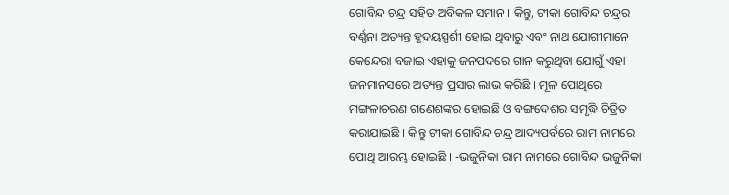ଗୋବିନ୍ଦ ଚନ୍ଦ୍ର ସହିତ ଅବିକଳ ସମାନ । କିନ୍ତୁ, ଟୀକା ଗୋବିନ୍ଦ ଚନ୍ଦ୍ରର ବର୍ଣ୍ଣନା ଅତ୍ୟନ୍ତ ହୃଦୟସ୍ପର୍ଶୀ ହୋଇ ଥିବାରୁ ଏବଂ ନାଥ ଯୋଗୀମାନେ କେନ୍ଦେରା ବଜାଇ ଏହାକୁ ଜନପଦରେ ଗାନ କରୁଥିବା ଯୋଗୁଁ ଏହା ଜନମାନସରେ ଅତ୍ୟନ୍ତ ପ୍ରସାର ଲାଭ କରିଛି । ମୂଳ ପୋଥିରେ ମଙ୍ଗଳାଚରଣ ଗଣେଶଙ୍କର ହୋଇଛି ଓ ବଙ୍ଗଦେଶର ସମୃଦ୍ଧି ଚିତ୍ରିତ କରାଯାଇଛି । କିନ୍ତୁ ଟୀକା ଗୋବିନ୍ଦ ଚନ୍ଦ୍ର ଆଦ୍ୟପର୍ବରେ ରାମ ନାମରେ ପୋଥି ଆରମ୍ଭ ହୋଇଛି । -ଭଜୁନିକା ରାମ ନାମରେ ଗୋବିନ୍ଦ ଭଜୁନିକା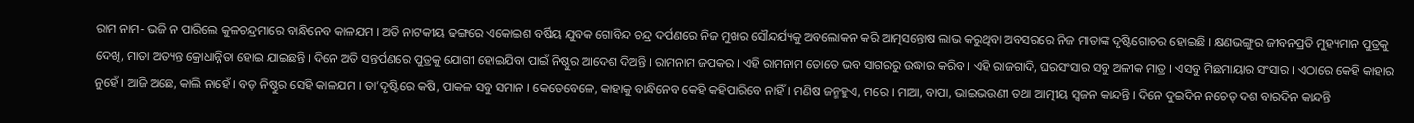ରାମ ନାମ- ଭଜି ନ ପାରିଲେ କୁଳଚନ୍ଦ୍ରମାରେ ବାନ୍ଧିନେବ କାଳଯମ । ଅତି ନାଟକୀୟ ଢଙ୍ଗରେ ଏକୋଇଶ ବର୍ଷିୟ ଯୁବକ ଗୋବିନ୍ଦ ଚନ୍ଦ୍ର ଦର୍ପଣରେ ନିଜ ମୁଖର ସୌନ୍ଦର୍ଯ୍ୟକୁ ଅବଲୋକନ କରି ଆତ୍ମସନ୍ତୋଷ ଲାଭ କରୁଥିବା ଅବସରରେ ନିଜ ମାତାଙ୍କ ଦୃଷ୍ଟିଗୋଚର ହୋଇଛି । କ୍ଷଣଭଙ୍ଗୁର ଜୀବନପ୍ରତି ମୁହ୍ୟମାନ ପୁତ୍ରକୁ ଦେଖି, ମାତା ଅତ୍ୟନ୍ତ କ୍ରୋଧାନ୍ନିତା ହୋଇ ଯାଇଛନ୍ତି । ଦିନେ ଅତି ସନ୍ତର୍ପଣରେ ପୁତ୍ରକୁ ଯୋଗୀ ହୋଇଯିବା ପାଇଁ ନିଷ୍ଠୁର ଆଦେଶ ଦିଅନ୍ତି । ରାମନାମ ଜପକର । ଏହି ରାମନାମ ତୋତେ ଭବ ସାଗରରୁ ଉଦ୍ଧାର କରିବ । ଏହି ରାଜଗାଦି, ଘରସଂସାର ସବୁ ଅଳୀକ ମାତ୍ର । ଏସବୁ ମିଛମାୟାର ସଂସାର । ଏଠାରେ କେହି କାହାର ନୁହେଁ । ଆଜି ଅଛେ, କାଲି ନାହେଁ । ବଡ଼ ନିଷ୍ଠୁର ସେହି କାଳଯମ । ତା’ଦୃଷ୍ଟିରେ କଷି, ପାକଳ ସବୁ ସମାନ । କେତେବେଳେ, କାହାକୁ ବାନ୍ଧିନେବ କେହି କହିପାରିବେ ନାହିଁ । ମଣିଷ ଜନ୍ମହୁଏ, ମରେ । ମାଆ, ବାପା, ଭାଇଭଉଣୀ ତଥା ଆତ୍ମୀୟ ସ୍ୱଜନ କାନ୍ଦନ୍ତି । ଦିନେ ଦୁଇଦିନ ନଚେତ୍ ଦଶ ବାରଦିନ କାନ୍ଦନ୍ତି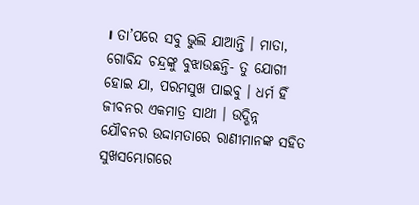। ତା’ପରେ ସବୁ ଭୁଲି ଯାଆନ୍ତି । ମାତା, ଗୋବିନ୍ଦ ଚନ୍ଦ୍ରଙ୍କୁ ବୁଝାଉଛନ୍ତି- ତୁ ଯୋଗୀ ହୋଇ ଯା, ପରମସୁଖ ପାଇବୁ । ଧର୍ମ ହିଁ ଜୀବନର ଏକମାତ୍ର ସାଥୀ । ଉଦ୍ଭିନ୍ନ ଯୌବନର ଉଦ୍ଦାମତାରେ ରାଣୀମାନଙ୍କ ସହିତ ସୁଖସମ୍ଭୋଗରେ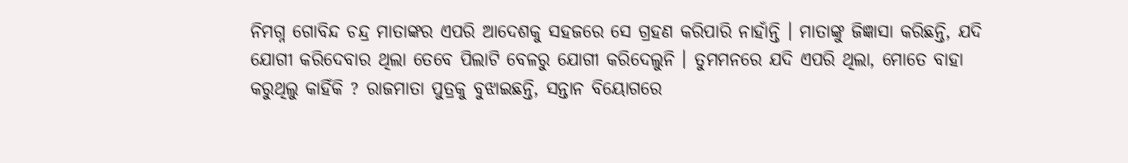ନିମଗ୍ନ ଗୋବିନ୍ଦ ଚନ୍ଦ୍ର ମାତାଙ୍କର ଏପରି ଆଦେଶକୁ ସହଜରେ ସେ ଗ୍ରହଣ କରିପାରି ନାହାଁନ୍ତି । ମାତାଙ୍କୁ ଜିଜ୍ଞାସା କରିଛନ୍ତି, ଯଦି ଯୋଗୀ କରିଦେବାର ଥିଲା ତେବେ ପିଲାଟି ବେଳରୁ ଯୋଗୀ କରିଦେଲୁନି । ତୁମମନରେ ଯଦି ଏପରି ଥିଲା, ମୋତେ ବାହା କରୁଥିଲୁ କାହିଁକି ? ରାଜମାତା ପୁତ୍ରକୁ ବୁଝାଇଛନ୍ତି, ସନ୍ତାନ ବିୟୋଗରେ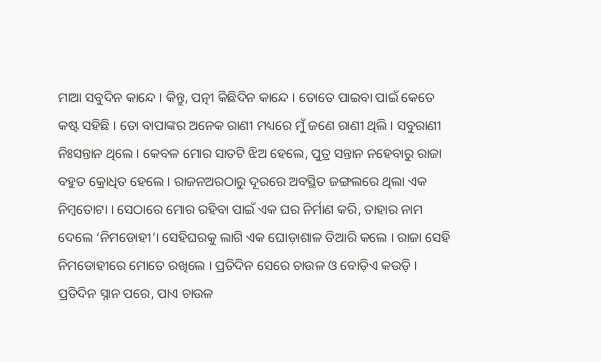ମାଆ ସବୁଦିନ କାନ୍ଦେ । କିନ୍ତୁ, ପତ୍ନୀ କିଛିଦିନ କାନ୍ଦେ । ତୋତେ ପାଇବା ପାଇଁ କେତେ କଷ୍ଟ ସହିଛି । ତୋ ବାପାଙ୍କର ଅନେକ ରାଣୀ ମଧ୍ୟରେ ମୁଁ ଜଣେ ରାଣୀ ଥିଲି । ସବୁରାଣୀ ନିଃସନ୍ତାନ ଥିଲେ । କେବଳ ମୋର ସାତଟି ଝିଅ ହେଲେ, ପୁତ୍ର ସନ୍ତାନ ନହେବାରୁ ରାଜା ବହୁତ କ୍ରୋଧିତ ହେଲେ । ରାଜନଅରଠାରୁ ଦୂରରେ ଅବସ୍ଥିତ ଜଙ୍ଗଲରେ ଥିଲା ଏକ ନିମ୍ବତୋଟା । ସେଠାରେ ମୋର ରହିବା ପାଇଁ ଏକ ଘର ନିର୍ମାଣ କରି, ତାହାର ନାମ ଦେଲେ ‘ନିମଡୋହୀ’। ସେହିଘରକୁ ଲାଗି ଏକ ଘୋଡ଼ାଶାଳ ତିଆରି କଲେ । ରାଜା ସେହି ନିମଡୋହୀରେ ମୋତେ ରଖିଲେ । ପ୍ରତିଦିନ ସେରେ ଚାଉଳ ଓ ବୋଡ଼ିଏ କଉଡ଼ି । ପ୍ରତିଦିନ ସ୍ନାନ ପରେ, ପାଏ ଚାଉଳ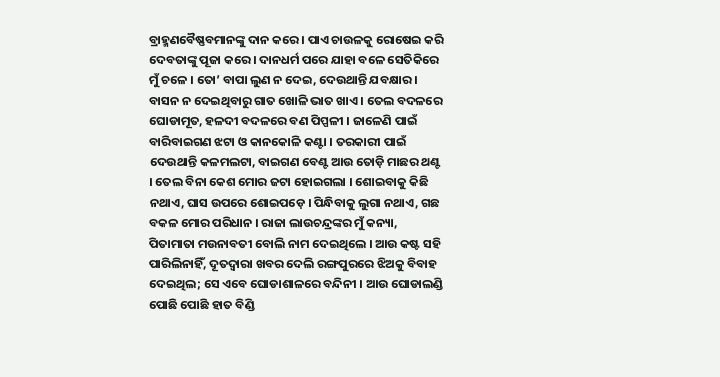ବ୍ରାହ୍ମଣବୈଷ୍ଣବମାନଙ୍କୁ ଦାନ କରେ । ପାଏ ଚାଉଳକୁ ରୋଷେଇ କରି ଦେବତାଙ୍କୁ ପୂଜା କରେ । ଦାନଧର୍ମ ପରେ ଯାହା ବଳେ ସେତିକିରେ ମୁଁ ଚଳେ । ତୋ’ ବାପା ଲୁଣ ନ ଦେଇ, ଦେଉଥାନ୍ତି ଯବକ୍ଷାର । ବାସନ ନ ଦେଇଥିବାରୁ ଗାତ ଖୋଳି ଭାତ ଖାଏ । ତେଲ ବଦଳରେ ଘୋଡାମୂତ, ହଳଦୀ ବଦଳରେ ବଣ ପିପ୍ପଳୀ । ଜାଳେଣି ପାଇଁ ବାରିବାଇଗଣ ଝଟା ଓ କାନକୋଳି କଣ୍ଟା । ତରକାରୀ ପାଇଁ ଦେଉଥାନ୍ତି କଳମଲଟା, ବାଇଗଣ ବେଣ୍ଟ ଆଉ ତୋଡ଼ି ମାଛର ଥଣ୍ଟ । ତେଲ ବିନା କେଶ ମୋର ଜଟା ହୋଇଗଲା । ଶୋଇବାକୁ କିଛି ନଥାଏ, ଘାସ ଉପରେ ଶୋଇପଡ଼େ । ପିନ୍ଧିବାକୁ ଲୁଗା ନଥାଏ, ଗଛ ବକଳ ମୋର ପରିଧାନ । ରାଜା ଲାଉଚନ୍ଦ୍ରଙ୍କର ମୁଁ କନ୍ୟା, ପିତାମାତା ମଉନାବତୀ ବୋଲି ନାମ ଦେଇଥିଲେ । ଆଉ କଷ୍ଟ ସହି ପାରିଲିନାହିଁ, ଦୂତଦ୍ୱାରା ଖବର ଦେଲି ରଙ୍ଗପୁରରେ ଝିଅକୁ ବିବାହ ଦେଇଥିଲ; ସେ ଏବେ ଘୋଡାଶାଳରେ ବନ୍ଦିନୀ । ଆଉ ଘୋଡାଲଣ୍ଡି ପୋଛି ପୋଛି ହାତ ବିଣ୍ଡି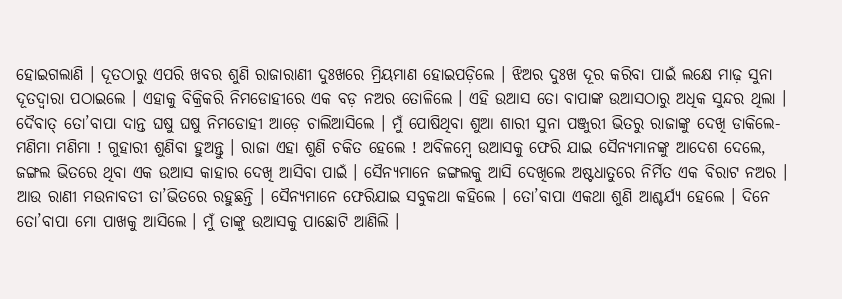ହୋଇଗଲାଣି । ଦୂତଠାରୁ ଏପରି ଖବର ଶୁଣି ରାଜାରାଣୀ ଦୁଃଖରେ ମ୍ରିୟମାଣ ହୋଇପଡ଼ିଲେ । ଝିଅର ଦୁଃଖ ଦୂର କରିବା ପାଇଁ ଲକ୍ଷେ ମାଢ଼ ସୁନା ଦୂତଦ୍ୱାରା ପଠାଇଲେ । ଏହାକୁ ବିକ୍ରିକରି ନିମଡୋହୀରେ ଏକ ବଡ଼ ନଅର ତୋଳିଲେ । ଏହି ଉଆସ ତୋ ବାପାଙ୍କ ଉଆସଠାରୁ ଅଧିକ ସୁନ୍ଦର ଥିଲା । ଦୈବାତ୍ ତୋ’ବାପା ଦାନ୍ତ ଘଷୁ ଘଷୁ ନିମଡୋହୀ ଆଡ଼େ ଚାଲିଆସିଲେ । ମୁଁ ପୋଷିଥିବା ଶୁଆ ଶାରୀ ସୁନା ପଞ୍ଜୁରୀ ଭିତରୁ ରାଜାଙ୍କୁ ଦେଖି ଡାକିଲେ- ମଣିମା ମଣିମା ! ଗୁହାରୀ ଶୁଣିବା ହୁଅନ୍ତୁ । ରାଜା ଏହା ଶୁଣି ଚକିତ ହେଲେ ! ଅବିଳମ୍ବେ ଉଆସକୁ ଫେରି ଯାଇ ସୈନ୍ୟମାନଙ୍କୁ ଆଦେଶ ଦେଲେ, ଜଙ୍ଗଲ ଭିତରେ ଥିବା ଏକ ଉଆସ କାହାର ଦେଖି ଆସିବା ପାଇଁ । ସୈନ୍ୟମାନେ ଜଙ୍ଗଲକୁ ଆସି ଦେଖିଲେ ଅଷ୍ଟଧାତୁରେ ନିର୍ମିତ ଏକ ବିରାଟ ନଅର । ଆଉ ରାଣୀ ମଉନାବତୀ ତା’ଭିତରେ ରହୁଛନ୍ତି । ସୈନ୍ୟମାନେ ଫେରିଯାଇ ସବୁକଥା କହିଲେ । ତୋ’ବାପା ଏକଥା ଶୁଣି ଆଶ୍ଚର୍ଯ୍ୟ ହେଲେ । ଦିନେ ତୋ’ବାପା ମୋ ପାଖକୁ ଆସିଲେ । ମୁଁ ତାଙ୍କୁ ଉଆସକୁ ପାଛୋଟି ଆଣିଲି ।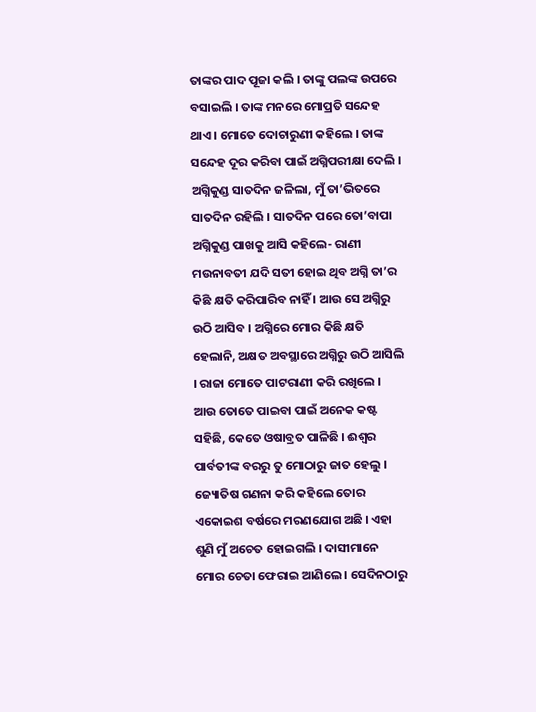ତାଙ୍କର ପାଦ ପୂଜା କଲି । ତାଙ୍କୁ ପଲଙ୍କ ଉପରେ ବସାଇଲି । ତାଙ୍କ ମନରେ ମୋପ୍ରତି ସନ୍ଦେହ ଥାଏ । ମୋତେ ଦୋଚାରୁଣୀ କହିଲେ । ତାଙ୍କ ସନ୍ଦେହ ଦୂର କରିବା ପାଇଁ ଅଗ୍ନିପରୀକ୍ଷା ଦେଲି । ଅଗ୍ନିକୁଣ୍ଡ ସାତଦିନ ଜଳିଲା, ମୁଁ ତା’ଭିତରେ ସାତଦିନ ରହିଲି । ସାତଦିନ ପରେ ତୋ’ବାପା ଅଗ୍ନିକୁଣ୍ଡ ପାଖକୁ ଆସି କହିଲେ- ରାଣୀ ମଉନାବତୀ ଯଦି ସତୀ ହୋଇ ଥିବ ଅଗ୍ନି ତା’ର କିଛି କ୍ଷତି କରିପାରିବ ନାହିଁ । ଆଉ ସେ ଅଗ୍ନିରୁ ଉଠି ଆସିବ । ଅଗ୍ନିରେ ମୋର କିଛି କ୍ଷତି ହେଲାନି, ଅକ୍ଷତ ଅବସ୍ଥାରେ ଅଗ୍ନିରୁ ଉଠି ଆସିଲି । ରାଜା ମୋତେ ପାଟରାଣୀ କରି ରଖିଲେ । ଆଉ ତୋତେ ପାଇବା ପାଇଁ ଅନେକ କଷ୍ଟ ସହିଛି, କେତେ ଓଷାବ୍ରତ ପାଳିଛି । ଈଶ୍ୱର ପାର୍ବତୀଙ୍କ ବରରୁ ତୁ ମୋଠାରୁ ଜାତ ହେଲୁ । ଜ୍ୟୋତିଷ ଗଣନା କରି କହିଲେ ତୋର ଏକୋଇଶ ବର୍ଷରେ ମରଣଯୋଗ ଅଛି । ଏହା ଶୁଣି ମୁଁ ଅଚେତ ହୋଇଗଲି । ଦାସୀମାନେ ମୋର ଚେତା ଫେରାଇ ଆଣିଲେ । ସେଦିନଠାରୁ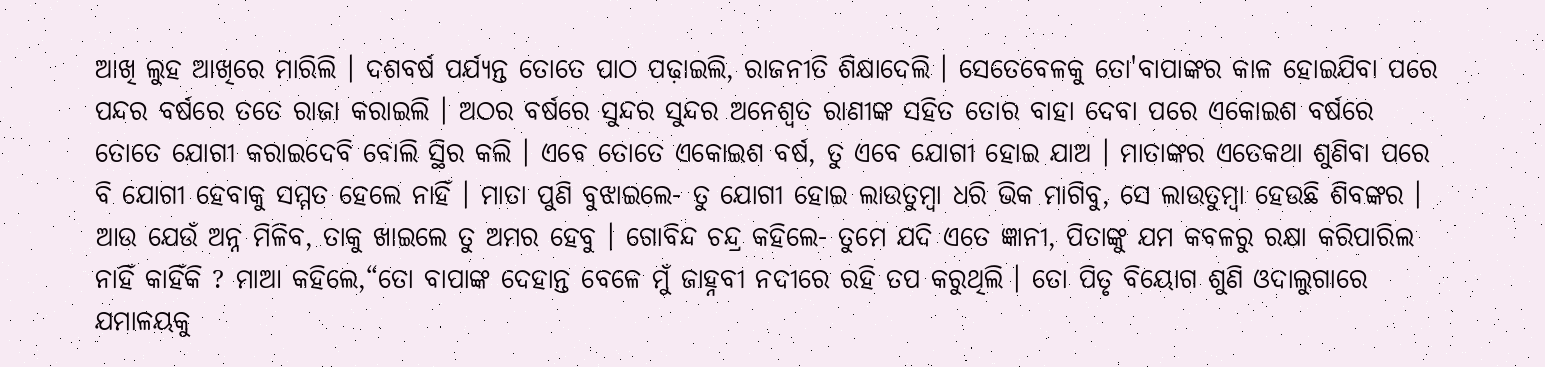ଆଖି ଲୁହ ଆଖିରେ ମାରିଲି । ଦଶବର୍ଷ ପର୍ଯ୍ୟନ୍ତ ତୋତେ ପାଠ ପଢ଼ାଇଲି, ରାଜନୀତି ଶିକ୍ଷାଦେଲି । ସେତେବେଳକୁ ତୋ'ବାପାଙ୍କର କାଳ ହୋଇଯିବା ପରେ ପନ୍ଦର ବର୍ଷରେ ତତେ ରାଜା କରାଇଲି । ଅଠର ବର୍ଷରେ ସୁନ୍ଦର ସୁନ୍ଦର ଅନେଶ୍ୱତ ରାଣୀଙ୍କ ସହିତ ତୋର ବାହା ଦେବା ପରେ ଏକୋଇଶ ବର୍ଷରେ ତୋତେ ଯୋଗୀ କରାଇଦେବି ବୋଲି ସ୍ଥିର କଲି । ଏବେ ତୋତେ ଏକୋଇଶ ବର୍ଷ, ତୁ ଏବେ ଯୋଗୀ ହୋଇ ଯାଅ । ମାତାଙ୍କର ଏତେକଥା ଶୁଣିବା ପରେ ବି ଯୋଗୀ ହେବାକୁ ସମ୍ମତ ହେଲେ ନାହିଁ । ମାତା ପୁଣି ବୁଝାଇଲେ- ତୁ ଯୋଗୀ ହୋଇ ଲାଉତୁମ୍ବା ଧରି ଭିକ ମାଗିବୁ, ସେ ଲାଉତୁମ୍ବା ହେଉଛି ଶିବଙ୍କର । ଆଉ ଯେଉଁ ଅନ୍ନ ମିଳିବ, ତାକୁ ଖାଇଲେ ତୁ ଅମର ହେବୁ । ଗୋବିନ୍ଦ ଚନ୍ଦ୍ର କହିଲେ- ତୁମେ ଯଦି ଏତେ ଜ୍ଞାନୀ, ପିତାଙ୍କୁ ଯମ କବଳରୁ ରକ୍ଷା କରିପାରିଲ ନାହିଁ କାହିଁକି ? ମାଆ କହିଲେ,“ତୋ ବାପାଙ୍କ ଦେହାନ୍ତ ବେଳେ ମୁଁ ଜାହ୍ନବୀ ନଦୀରେ ରହି ତପ କରୁଥିଲି । ତୋ ପିତୃ ବିୟୋଗ ଶୁଣି ଓଦାଲୁଗାରେ ଯମାଳୟକୁ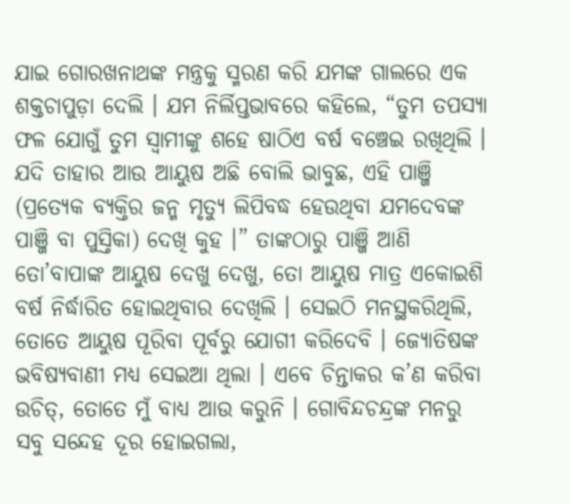ଯାଇ ଗୋରଖନାଥଙ୍କ ମନ୍ତ୍ରକୁ ସ୍ମରଣ କରି ଯମଙ୍କ ଗାଲରେ ଏକ ଶକ୍ତଚାପୁଡ଼ା ଦେଲି । ଯମ ନିର୍ଲିପ୍ତଭାବରେ କହିଲେ, “ତୁମ ତପସ୍ୟା ଫଳ ଯୋଗୁଁ ତୁମ ସ୍ୱାମୀଙ୍କୁ ଶହେ ଷାଠିଏ ବର୍ଷ ବଞ୍ଚେଇ ରଖିଥିଲି । ଯଦି ତାହାର ଆଉ ଆୟୁଷ ଅଛି ବୋଲି ଭାବୁଛ, ଏହି ପାଞ୍ଜି (ପ୍ରତ୍ୟେକ ବ୍ୟକ୍ତିର ଜନ୍ମ ମୃତ୍ୟୁ ଲିପିବଦ୍ଧ ହେଉଥିବା ଯମଦେବଙ୍କ ପାଞ୍ଜି ବା ପୁସ୍ତିକା) ଦେଖି କୁହ ।” ତାଙ୍କଠାରୁ ପାଞ୍ଜି ଆଣି ତୋ’ବାପାଙ୍କ ଆୟୁଷ ଦେଖୁ ଦେଖୁ, ତୋ ଆୟୁଷ ମାତ୍ର ଏକୋଇଶି ବର୍ଷ ନିର୍ଦ୍ଧାରିତ ହୋଇଥିବାର ଦେଖିଲି । ସେଇଠି ମନସ୍ଥକରିଥିଲି, ତୋତେ ଆୟୁଷ ପୂରିବା ପୂର୍ବରୁ ଯୋଗୀ କରିଦେବି । ଜ୍ୟୋତିଷଙ୍କ ଭବିଷ୍ୟବାଣୀ ମଧ୍ୟ ସେଇଆ ଥିଲା । ଏବେ ଚିନ୍ତାକର କ’ଣ କରିବା ଉଚିତ୍, ତୋତେ ମୁଁ ବାଧ୍ୟ ଆଉ କରୁନି । ଗୋବିନ୍ଦଚନ୍ଦ୍ରଙ୍କ ମନରୁ ସବୁ ସନ୍ଦେହ ଦୂର ହୋଇଗଲା,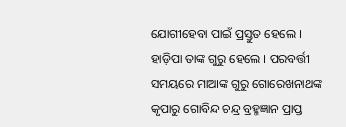ଯୋଗୀହେବା ପାଇଁ ପ୍ରସ୍ତୁତ ହେଲେ । ହାଡ଼ିପା ତାଙ୍କ ଗୁରୁ ହେଲେ । ପରବର୍ତ୍ତୀ ସମୟରେ ମାଆଙ୍କ ଗୁରୁ ଗୋରେଖନାଥଙ୍କ କୃପାରୁ ଗୋବିନ୍ଦ ଚନ୍ଦ୍ର ବ୍ରହ୍ମଜ୍ଞାନ ପ୍ରାପ୍ତ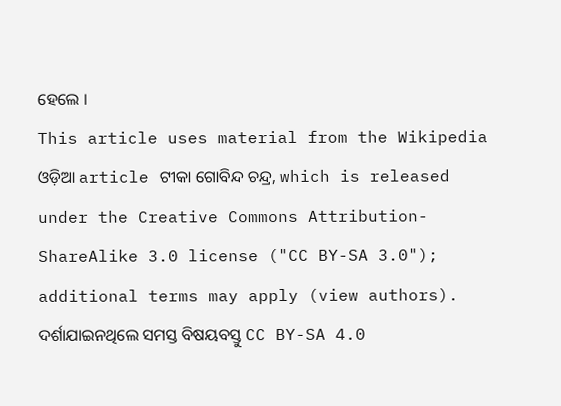ହେଲେ ।
This article uses material from the Wikipedia ଓଡ଼ିଆ article ଟୀକା ଗୋବିନ୍ଦ ଚନ୍ଦ୍ର, which is released under the Creative Commons Attribution-ShareAlike 3.0 license ("CC BY-SA 3.0"); additional terms may apply (view authors). ଦର୍ଶାଯାଇନଥିଲେ ସମସ୍ତ ବିଷୟବସ୍ତୁ CC BY-SA 4.0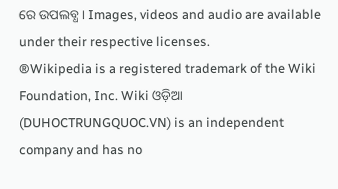ରେ ଉପଲବ୍ଧ । Images, videos and audio are available under their respective licenses.
®Wikipedia is a registered trademark of the Wiki Foundation, Inc. Wiki ଓଡ଼ିଆ (DUHOCTRUNGQUOC.VN) is an independent company and has no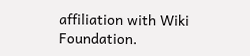affiliation with Wiki Foundation.